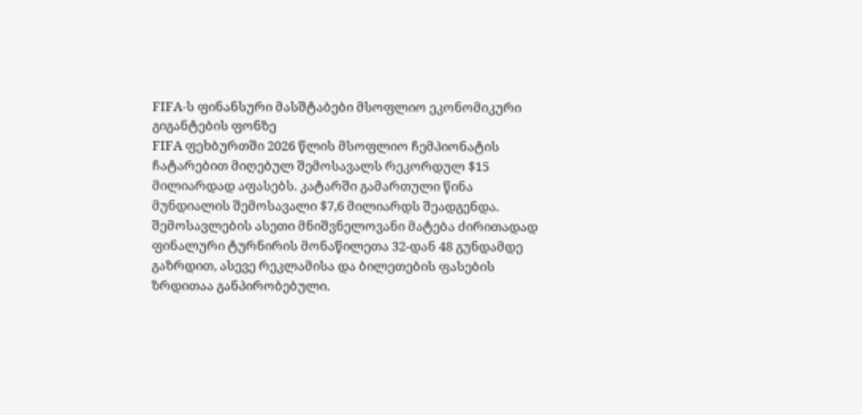FIFA-ს ფინანსური მასშტაბები მსოფლიო ეკონომიკური გიგანტების ფონზე
FIFA ფეხბურთში 2026 წლის მსოფლიო ჩემპიონატის ჩატარებით მიღებულ შემოსავალს რეკორდულ $15 მილიარდად აფასებს. კატარში გამართული წინა მუნდიალის შემოსავალი $7,6 მილიარდს შეადგენდა. შემოსავლების ასეთი მნიშვნელოვანი მატება ძირითადად ფინალური ტურნირის მონაწილეთა 32-დან 48 გუნდამდე გაზრდით, ასევე რეკლამისა და ბილეთების ფასების ზრდითაა განპირობებული.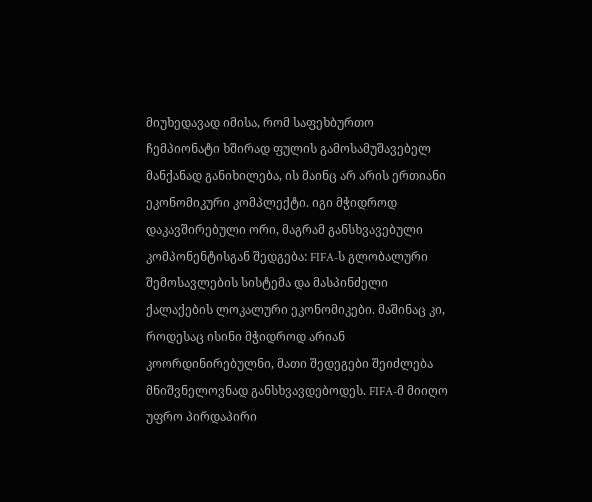მიუხედავად იმისა, რომ საფეხბურთო ჩემპიონატი ხშირად ფულის გამოსამუშავებელ მანქანად განიხილება, ის მაინც არ არის ერთიანი ეკონომიკური კომპლექტი. იგი მჭიდროდ დაკავშირებული ორი, მაგრამ განსხვავებული კომპონენტისგან შედგება: FIFA-ს გლობალური შემოსავლების სისტემა და მასპინძელი ქალაქების ლოკალური ეკონომიკები. მაშინაც კი, როდესაც ისინი მჭიდროდ არიან კოორდინირებულნი, მათი შედეგები შეიძლება მნიშვნელოვნად განსხვავდებოდეს. FIFA-მ მიიღო უფრო პირდაპირი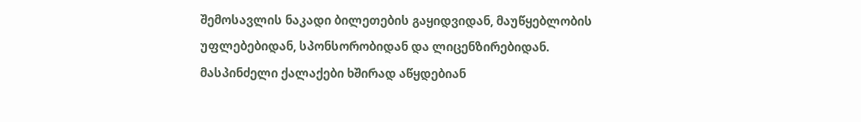შემოსავლის ნაკადი ბილეთების გაყიდვიდან, მაუწყებლობის უფლებებიდან, სპონსორობიდან და ლიცენზირებიდან. მასპინძელი ქალაქები ხშირად აწყდებიან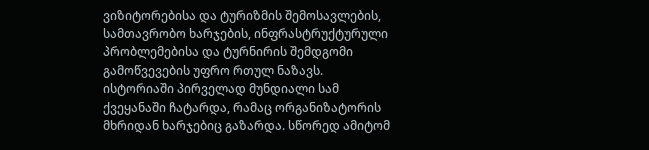ვიზიტორებისა და ტურიზმის შემოსავლების, სამთავრობო ხარჯების, ინფრასტრუქტურული პრობლემებისა და ტურნირის შემდგომი გამოწვევების უფრო რთულ ნაზავს.
ისტორიაში პირველად მუნდიალი სამ ქვეყანაში ჩატარდა, რამაც ორგანიზატორის მხრიდან ხარჯებიც გაზარდა. სწორედ ამიტომ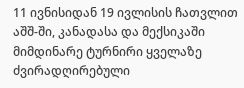11 ივნისიდან 19 ივლისის ჩათვლით აშშ-ში, კანადასა და მექსიკაში მიმდინარე ტურნირი ყველაზე ძვირადღირებული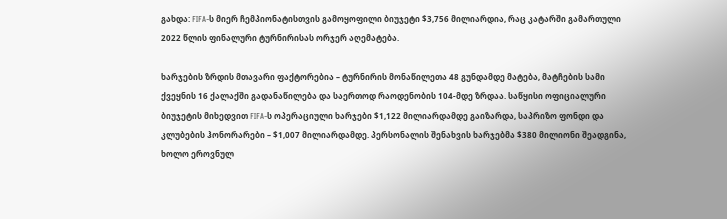გახდა: FIFA-ს მიერ ჩემპიონატისთვის გამოყოფილი ბიუჯეტი $3,756 მილიარდია, რაც კატარში გამართული 2022 წლის ფინალური ტურნირისას ორჯერ აღემატება.

ხარჯების ზრდის მთავარი ფაქტორებია – ტურნირის მონაწილეთა 48 გუნდამდე მატება, მატჩების სამი ქვეყნის 16 ქალაქში გადანაწილება და საერთოდ რაოდენობის 104-მდე ზრდაა. საწყისი ოფიციალური ბიუჯეტის მიხედვით FIFA-ს ოპერაციული ხარჯები $1,122 მილიარდამდე გაიზარდა, საპრიზო ფონდი და კლუბების ჰონორარები – $1,007 მილიარდამდე. პერსონალის შენახვის ხარჯებმა $380 მილიონი შეადგინა, ხოლო ეროვნულ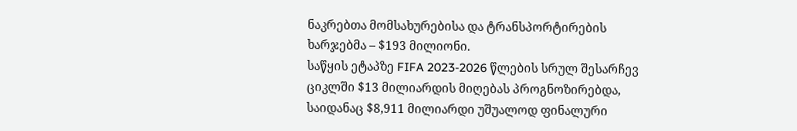ნაკრებთა მომსახურებისა და ტრანსპორტირების ხარჯებმა – $193 მილიონი.
საწყის ეტაპზე FIFA 2023-2026 წლების სრულ შესარჩევ ციკლში $13 მილიარდის მიღებას პროგნოზირებდა, საიდანაც $8,911 მილიარდი უშუალოდ ფინალური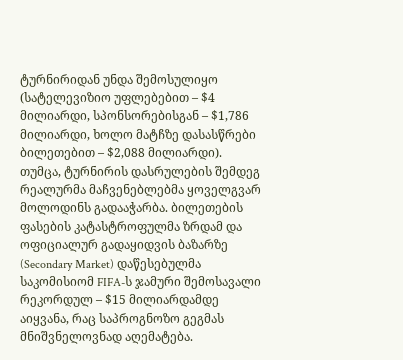ტურნირიდან უნდა შემოსულიყო (სატელევიზიო უფლებებით – $4 მილიარდი, სპონსორებისგან – $1,786 მილიარდი, ხოლო მატჩზე დასასწრები ბილეთებით – $2,088 მილიარდი). თუმცა, ტურნირის დასრულების შემდეგ რეალურმა მაჩვენებლებმა ყოველგვარ მოლოდინს გადააჭარბა. ბილეთების ფასების კატასტროფულმა ზრდამ და ოფიციალურ გადაყიდვის ბაზარზე (Secondary Market) დაწესებულმა საკომისიომ FIFA-ს ჯამური შემოსავალი რეკორდულ – $15 მილიარდამდე აიყვანა, რაც საპროგნოზო გეგმას მნიშვნელოვნად აღემატება.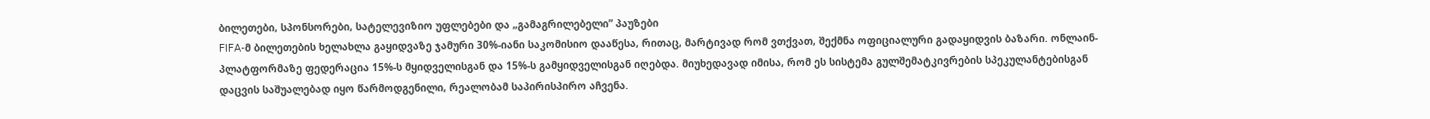ბილეთები, სპონსორები, სატელევიზიო უფლებები და „გამაგრილებელი” პაუზები
FIFA-მ ბილეთების ხელახლა გაყიდვაზე ჯამური 30%-იანი საკომისიო დააწესა, რითაც, მარტივად რომ ვთქვათ, შექმნა ოფიციალური გადაყიდვის ბაზარი. ონლაინ-პლატფორმაზე ფედერაცია 15%-ს მყიდველისგან და 15%-ს გამყიდველისგან იღებდა. მიუხედავად იმისა, რომ ეს სისტემა გულშემატკივრების სპეკულანტებისგან დაცვის საშუალებად იყო წარმოდგენილი, რეალობამ საპირისპირო აჩვენა.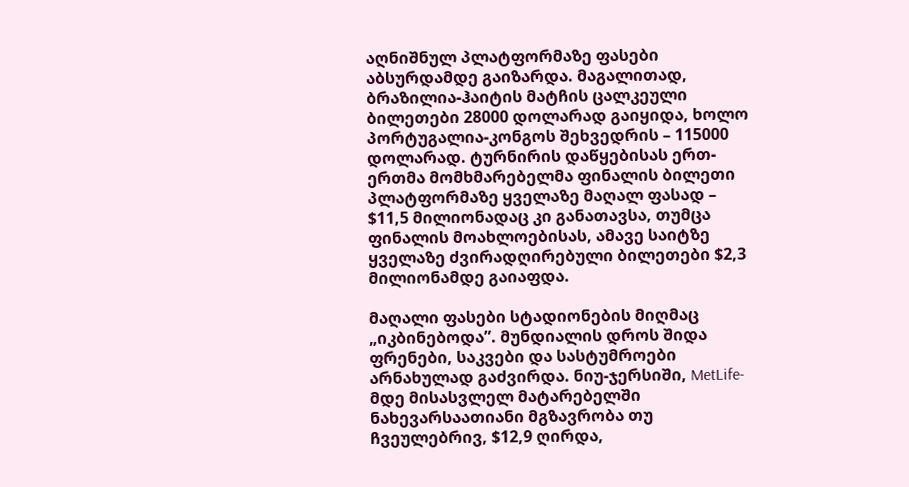აღნიშნულ პლატფორმაზე ფასები აბსურდამდე გაიზარდა. მაგალითად, ბრაზილია-ჰაიტის მატჩის ცალკეული ბილეთები 28000 დოლარად გაიყიდა, ხოლო პორტუგალია-კონგოს შეხვედრის – 115000 დოლარად. ტურნირის დაწყებისას ერთ-ერთმა მომხმარებელმა ფინალის ბილეთი პლატფორმაზე ყველაზე მაღალ ფასად – $11,5 მილიონადაც კი განათავსა, თუმცა ფინალის მოახლოებისას, ამავე საიტზე ყველაზე ძვირადღირებული ბილეთები $2,3 მილიონამდე გაიაფდა.

მაღალი ფასები სტადიონების მიღმაც „იკბინებოდა”. მუნდიალის დროს შიდა ფრენები, საკვები და სასტუმროები არნახულად გაძვირდა. ნიუ-ჯერსიში, MetLife-მდე მისასვლელ მატარებელში ნახევარსაათიანი მგზავრობა თუ ჩვეულებრივ, $12,9 ღირდა,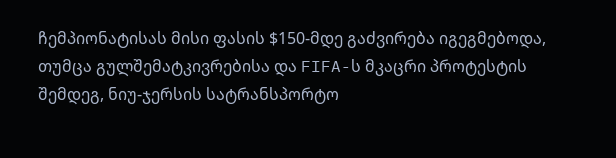ჩემპიონატისას მისი ფასის $150-მდე გაძვირება იგეგმებოდა, თუმცა გულშემატკივრებისა და FIFA-ს მკაცრი პროტესტის შემდეგ, ნიუ-ჯერსის სატრანსპორტო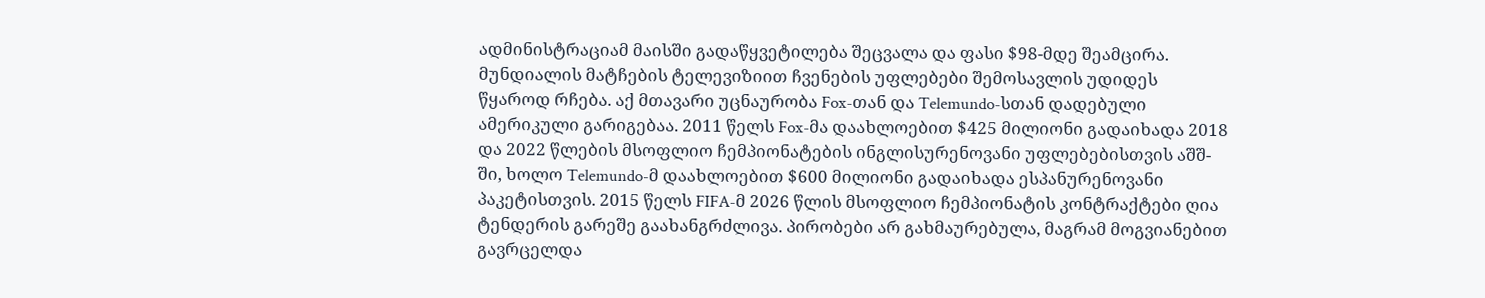ადმინისტრაციამ მაისში გადაწყვეტილება შეცვალა და ფასი $98-მდე შეამცირა.
მუნდიალის მატჩების ტელევიზიით ჩვენების უფლებები შემოსავლის უდიდეს წყაროდ რჩება. აქ მთავარი უცნაურობა Fox-თან და Telemundo-სთან დადებული ამერიკული გარიგებაა. 2011 წელს Fox-მა დაახლოებით $425 მილიონი გადაიხადა 2018 და 2022 წლების მსოფლიო ჩემპიონატების ინგლისურენოვანი უფლებებისთვის აშშ-ში, ხოლო Telemundo-მ დაახლოებით $600 მილიონი გადაიხადა ესპანურენოვანი პაკეტისთვის. 2015 წელს FIFA-მ 2026 წლის მსოფლიო ჩემპიონატის კონტრაქტები ღია ტენდერის გარეშე გაახანგრძლივა. პირობები არ გახმაურებულა, მაგრამ მოგვიანებით გავრცელდა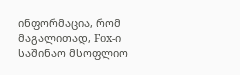ინფორმაცია, რომ მაგალითად, Fox-ი საშინაო მსოფლიო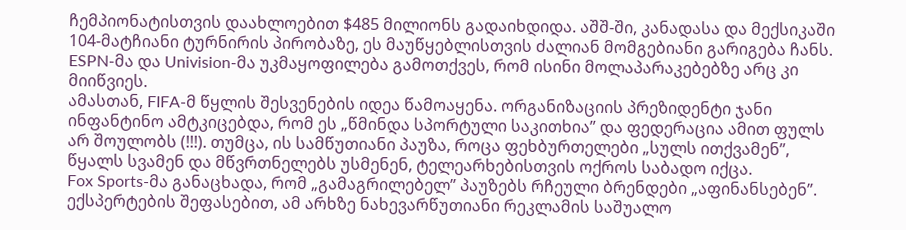ჩემპიონატისთვის დაახლოებით $485 მილიონს გადაიხდიდა. აშშ-ში, კანადასა და მექსიკაში 104-მატჩიანი ტურნირის პირობაზე, ეს მაუწყებლისთვის ძალიან მომგებიანი გარიგება ჩანს. ESPN-მა და Univision-მა უკმაყოფილება გამოთქვეს, რომ ისინი მოლაპარაკებებზე არც კი მიიწვიეს.
ამასთან, FIFA-მ წყლის შესვენების იდეა წამოაყენა. ორგანიზაციის პრეზიდენტი ჯანი ინფანტინო ამტკიცებდა, რომ ეს „წმინდა სპორტული საკითხია” და ფედერაცია ამით ფულს არ შოულობს (!!!). თუმცა, ის სამწუთიანი პაუზა, როცა ფეხბურთელები „სულს ითქვამენ”, წყალს სვამენ და მწვრთნელებს უსმენენ, ტელეარხებისთვის ოქროს საბადო იქცა.
Fox Sports-მა განაცხადა, რომ „გამაგრილებელ” პაუზებს რჩეული ბრენდები „აფინანსებენ”. ექსპერტების შეფასებით, ამ არხზე ნახევარწუთიანი რეკლამის საშუალო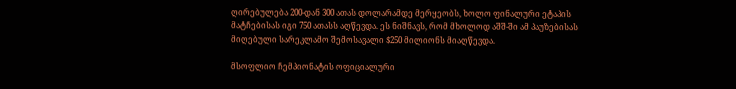ღირებულება 200-დან 300 ათას დოლარამდე მერყეობს, ხოლო ფინალური ეტაპის მატჩებისას იგი 750 ათასს აღწევდა. ეს ნიშნავს, რომ მხოლოდ აშშ-ში ამ პაუზებისას მიღებული სარეკლამო შემოსავალი $250 მილიონს მიაღწევდა.

მსოფლიო ჩემპიონატის ოფიციალური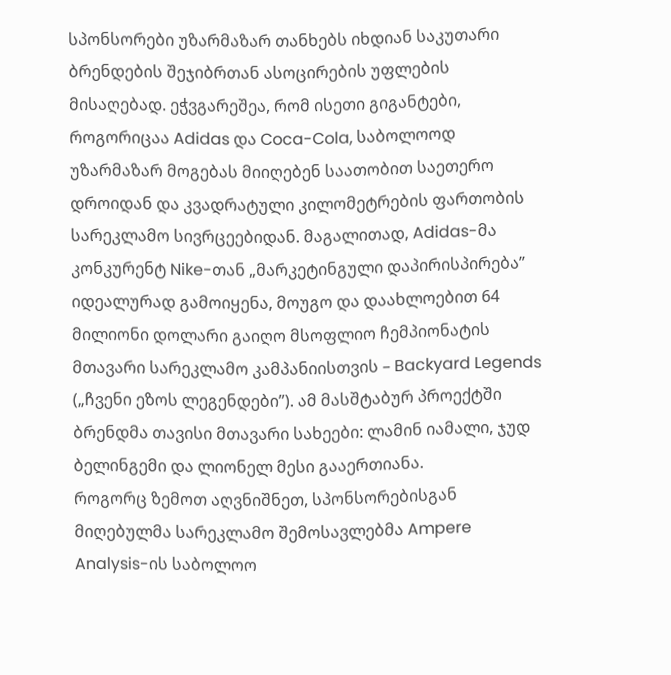სპონსორები უზარმაზარ თანხებს იხდიან საკუთარი ბრენდების შეჯიბრთან ასოცირების უფლების მისაღებად. ეჭვგარეშეა, რომ ისეთი გიგანტები, როგორიცაა Adidas და Coca-Cola, საბოლოოდ უზარმაზარ მოგებას მიიღებენ საათობით საეთერო დროიდან და კვადრატული კილომეტრების ფართობის სარეკლამო სივრცეებიდან. მაგალითად, Adidas-მა კონკურენტ Nike-თან „მარკეტინგული დაპირისპირება” იდეალურად გამოიყენა, მოუგო და დაახლოებით 64 მილიონი დოლარი გაიღო მსოფლიო ჩემპიონატის მთავარი სარეკლამო კამპანიისთვის – Backyard Legends („ჩვენი ეზოს ლეგენდები”). ამ მასშტაბურ პროექტში ბრენდმა თავისი მთავარი სახეები: ლამინ იამალი, ჯუდ ბელინგემი და ლიონელ მესი გააერთიანა.
როგორც ზემოთ აღვნიშნეთ, სპონსორებისგან მიღებულმა სარეკლამო შემოსავლებმა Ampere Analysis-ის საბოლოო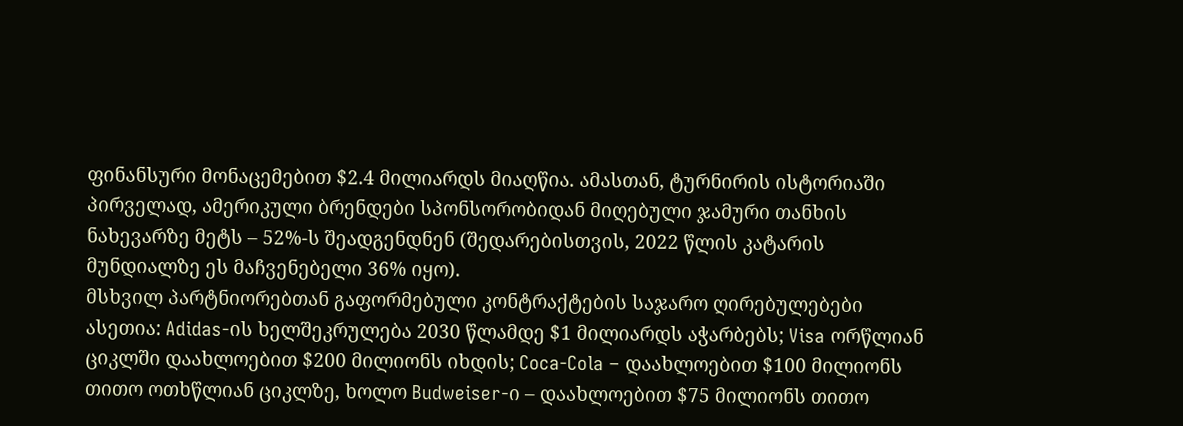ფინანსური მონაცემებით $2.4 მილიარდს მიაღწია. ამასთან, ტურნირის ისტორიაში პირველად, ამერიკული ბრენდები სპონსორობიდან მიღებული ჯამური თანხის ნახევარზე მეტს – 52%-ს შეადგენდნენ (შედარებისთვის, 2022 წლის კატარის მუნდიალზე ეს მაჩვენებელი 36% იყო).
მსხვილ პარტნიორებთან გაფორმებული კონტრაქტების საჯარო ღირებულებები ასეთია: Adidas-ის ხელშეკრულება 2030 წლამდე $1 მილიარდს აჭარბებს; Visa ორწლიან ციკლში დაახლოებით $200 მილიონს იხდის; Coca-Cola – დაახლოებით $100 მილიონს თითო ოთხწლიან ციკლზე, ხოლო Budweiser-ი – დაახლოებით $75 მილიონს თითო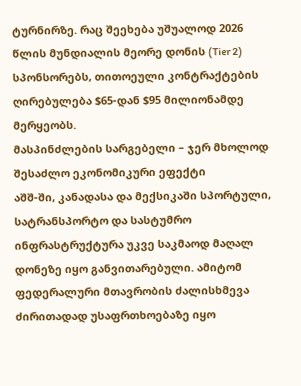ტურნირზე. რაც შეეხება უშუალოდ 2026 წლის მუნდიალის მეორე დონის (Tier 2) სპონსორებს, თითოეული კონტრაქტების ღირებულება $65-დან $95 მილიონამდე მერყეობს.
მასპინძლების სარგებელი – ჯერ მხოლოდ შესაძლო ეკონომიკური ეფექტი
აშშ-ში, კანადასა და მექსიკაში სპორტული, სატრანსპორტო და სასტუმრო ინფრასტრუქტურა უკვე საკმაოდ მაღალ დონეზე იყო განვითარებული. ამიტომ ფედერალური მთავრობის ძალისხმევა ძირითადად უსაფრთხოებაზე იყო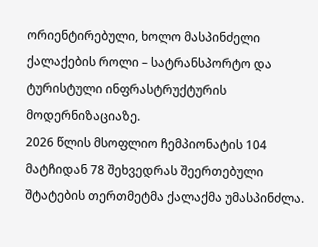ორიენტირებული, ხოლო მასპინძელი ქალაქების როლი – სატრანსპორტო და ტურისტული ინფრასტრუქტურის მოდერნიზაციაზე.
2026 წლის მსოფლიო ჩემპიონატის 104 მატჩიდან 78 შეხვედრას შეერთებული შტატების თერთმეტმა ქალაქმა უმასპინძლა.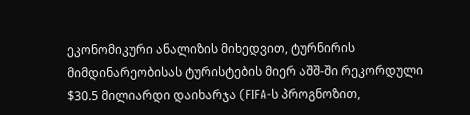ეკონომიკური ანალიზის მიხედვით, ტურნირის მიმდინარეობისას ტურისტების მიერ აშშ-ში რეკორდული $30.5 მილიარდი დაიხარჯა (FIFA-ს პროგნოზით,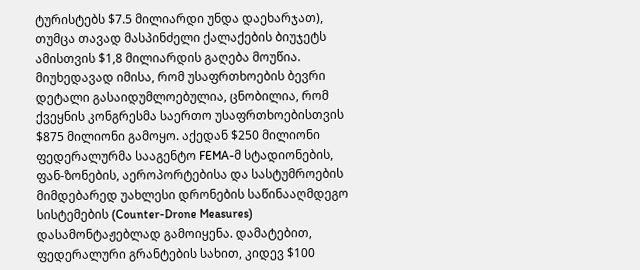ტურისტებს $7.5 მილიარდი უნდა დაეხარჯათ), თუმცა თავად მასპინძელი ქალაქების ბიუჯეტს ამისთვის $1,8 მილიარდის გაღება მოუწია. მიუხედავად იმისა, რომ უსაფრთხოების ბევრი დეტალი გასაიდუმლოებულია, ცნობილია, რომ ქვეყნის კონგრესმა საერთო უსაფრთხოებისთვის $875 მილიონი გამოყო. აქედან $250 მილიონი ფედერალურმა სააგენტო FEMA-მ სტადიონების, ფან-ზონების, აეროპორტებისა და სასტუმროების მიმდებარედ უახლესი დრონების საწინააღმდეგო სისტემების (Counter-Drone Measures) დასამონტაჟებლად გამოიყენა. დამატებით, ფედერალური გრანტების სახით, კიდევ $100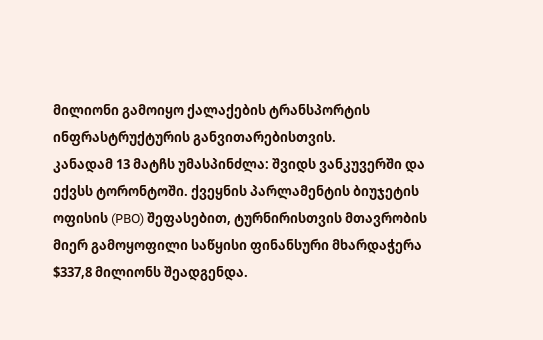მილიონი გამოიყო ქალაქების ტრანსპორტის ინფრასტრუქტურის განვითარებისთვის.
კანადამ 13 მატჩს უმასპინძლა: შვიდს ვანკუვერში და ექვსს ტორონტოში. ქვეყნის პარლამენტის ბიუჯეტის ოფისის (PBO) შეფასებით, ტურნირისთვის მთავრობის მიერ გამოყოფილი საწყისი ფინანსური მხარდაჭერა $337,8 მილიონს შეადგენდა.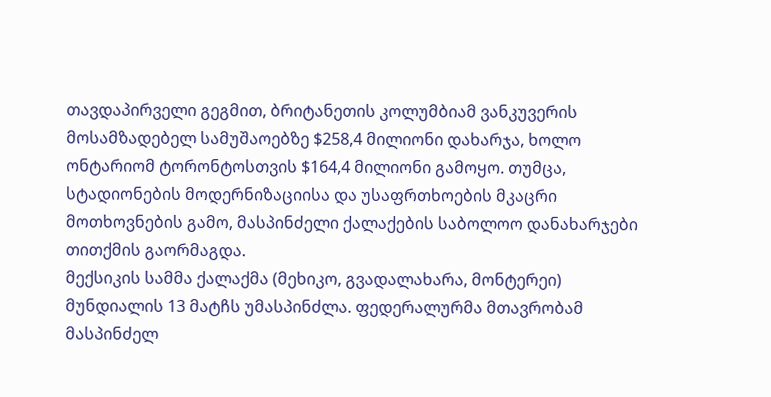თავდაპირველი გეგმით, ბრიტანეთის კოლუმბიამ ვანკუვერის მოსამზადებელ სამუშაოებზე $258,4 მილიონი დახარჯა, ხოლო ონტარიომ ტორონტოსთვის $164,4 მილიონი გამოყო. თუმცა, სტადიონების მოდერნიზაციისა და უსაფრთხოების მკაცრი მოთხოვნების გამო, მასპინძელი ქალაქების საბოლოო დანახარჯები თითქმის გაორმაგდა.
მექსიკის სამმა ქალაქმა (მეხიკო, გვადალახარა, მონტერეი) მუნდიალის 13 მატჩს უმასპინძლა. ფედერალურმა მთავრობამ მასპინძელ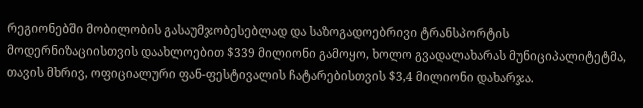რეგიონებში მობილობის გასაუმჯობესებლად და საზოგადოებრივი ტრანსპორტის მოდერნიზაციისთვის დაახლოებით $339 მილიონი გამოყო, ხოლო გვადალახარას მუნიციპალიტეტმა, თავის მხრივ, ოფიციალური ფან-ფესტივალის ჩატარებისთვის $3,4 მილიონი დახარჯა.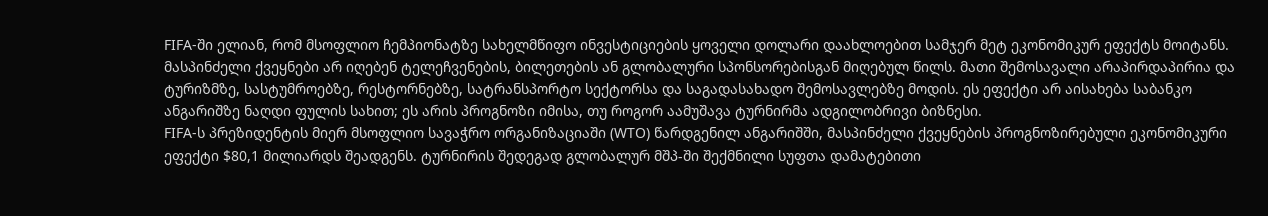FIFA-ში ელიან, რომ მსოფლიო ჩემპიონატზე სახელმწიფო ინვესტიციების ყოველი დოლარი დაახლოებით სამჯერ მეტ ეკონომიკურ ეფექტს მოიტანს. მასპინძელი ქვეყნები არ იღებენ ტელეჩვენების, ბილეთების ან გლობალური სპონსორებისგან მიღებულ წილს. მათი შემოსავალი არაპირდაპირია და ტურიზმზე, სასტუმროებზე, რესტორნებზე, სატრანსპორტო სექტორსა და საგადასახადო შემოსავლებზე მოდის. ეს ეფექტი არ აისახება საბანკო ანგარიშზე ნაღდი ფულის სახით; ეს არის პროგნოზი იმისა, თუ როგორ აამუშავა ტურნირმა ადგილობრივი ბიზნესი.
FIFA-ს პრეზიდენტის მიერ მსოფლიო სავაჭრო ორგანიზაციაში (WTO) წარდგენილ ანგარიშში, მასპინძელი ქვეყნების პროგნოზირებული ეკონომიკური ეფექტი $80,1 მილიარდს შეადგენს. ტურნირის შედეგად გლობალურ მშპ-ში შექმნილი სუფთა დამატებითი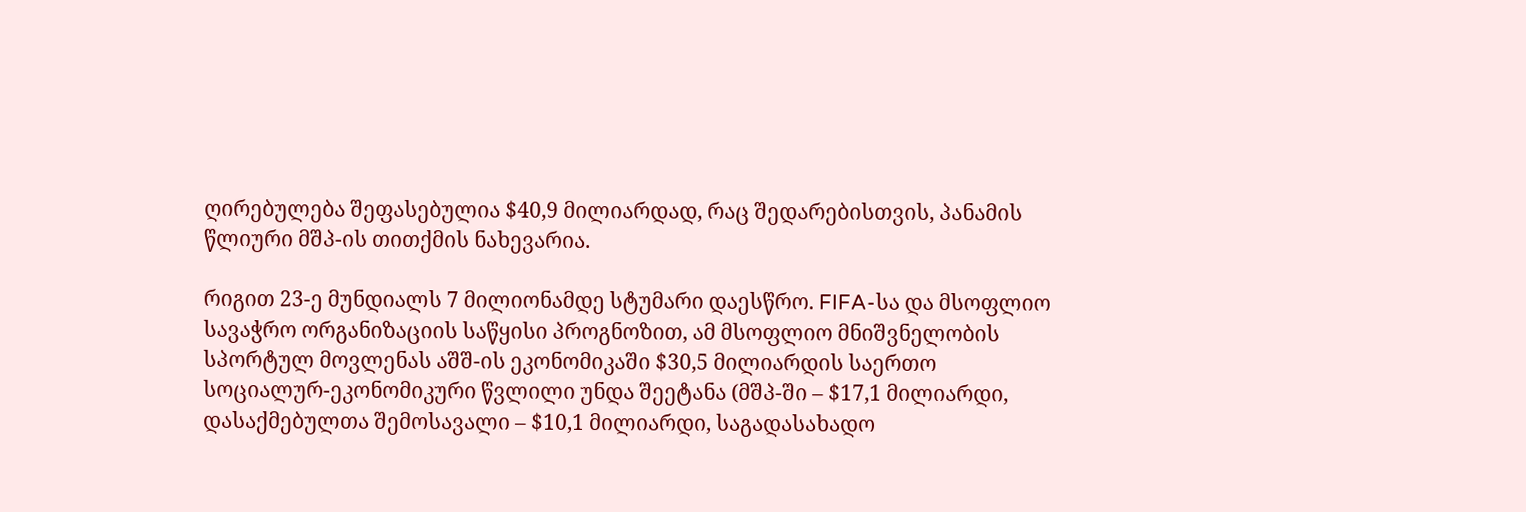ღირებულება შეფასებულია $40,9 მილიარდად, რაც შედარებისთვის, პანამის წლიური მშპ-ის თითქმის ნახევარია.

რიგით 23-ე მუნდიალს 7 მილიონამდე სტუმარი დაესწრო. FIFA-სა და მსოფლიო სავაჭრო ორგანიზაციის საწყისი პროგნოზით, ამ მსოფლიო მნიშვნელობის სპორტულ მოვლენას აშშ-ის ეკონომიკაში $30,5 მილიარდის საერთო სოციალურ-ეკონომიკური წვლილი უნდა შეეტანა (მშპ-ში – $17,1 მილიარდი, დასაქმებულთა შემოსავალი – $10,1 მილიარდი, საგადასახადო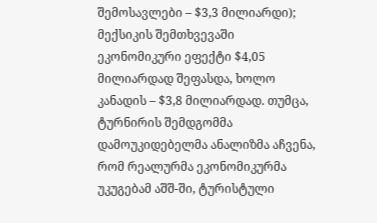შემოსავლები – $3,3 მილიარდი); მექსიკის შემთხვევაში ეკონომიკური ეფექტი $4,05 მილიარდად შეფასდა, ხოლო კანადის – $3,8 მილიარდად. თუმცა, ტურნირის შემდგომმა დამოუკიდებელმა ანალიზმა აჩვენა, რომ რეალურმა ეკონომიკურმა უკუგებამ აშშ-ში, ტურისტული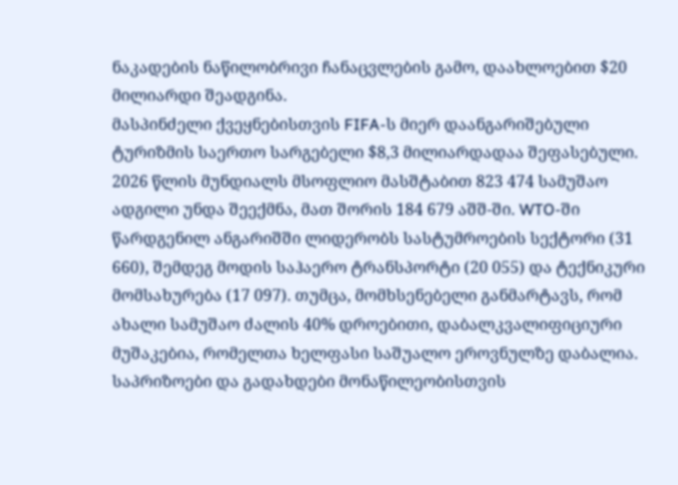ნაკადების ნაწილობრივი ჩანაცვლების გამო, დაახლოებით $20 მილიარდი შეადგინა.
მასპინძელი ქვეყნებისთვის FIFA-ს მიერ დაანგარიშებული ტურიზმის საერთო სარგებელი $8,3 მილიარდადაა შეფასებული. 2026 წლის მუნდიალს მსოფლიო მასშტაბით 823 474 სამუშაო ადგილი უნდა შეექმნა, მათ შორის 184 679 აშშ-ში. WTO-ში წარდგენილ ანგარიშში ლიდერობს სასტუმროების სექტორი (31 660), შემდეგ მოდის საჰაერო ტრანსპორტი (20 055) და ტექნიკური მომსახურება (17 097). თუმცა, მომხსენებელი განმარტავს, რომ ახალი სამუშაო ძალის 40% დროებითი, დაბალკვალიფიციური მუშაკებია, რომელთა ხელფასი საშუალო ეროვნულზე დაბალია.
საპრიზოები და გადახდები მონაწილეობისთვის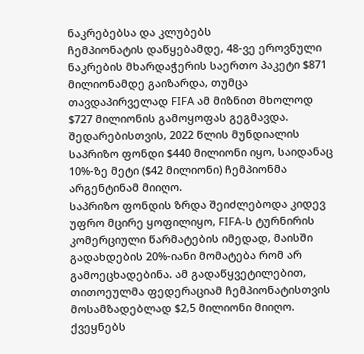ნაკრებებსა და კლუბებს
ჩემპიონატის დაწყებამდე, 48-ვე ეროვნული ნაკრების მხარდაჭერის საერთო პაკეტი $871 მილიონამდე გაიზარდა, თუმცა თავდაპირველად FIFA ამ მიზნით მხოლოდ $727 მილიონის გამოყოფას გეგმავდა. შედარებისთვის, 2022 წლის მუნდიალის საპრიზო ფონდი $440 მილიონი იყო, საიდანაც 10%-ზე მეტი ($42 მილიონი) ჩემპიონმა არგენტინამ მიიღო.
საპრიზო ფონდის ზრდა შეიძლებოდა კიდევ უფრო მცირე ყოფილიყო, FIFA-ს ტურნირის კომერციული წარმატების იმედად, მაისში გადახდების 20%-იანი მომატება რომ არ გამოეცხადებინა. ამ გადაწყვეტილებით, თითოეულმა ფედერაციამ ჩემპიონატისთვის მოსამზადებლად $2,5 მილიონი მიიღო. ქვეყნებს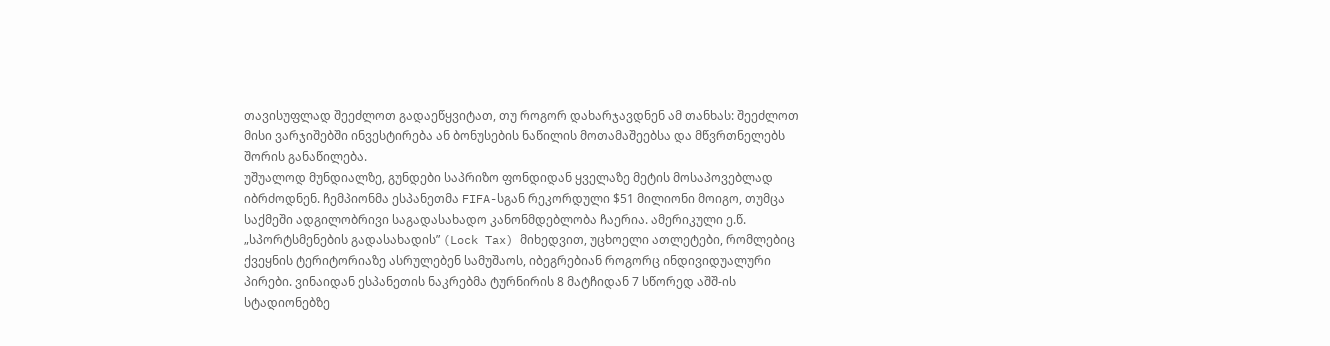თავისუფლად შეეძლოთ გადაეწყვიტათ, თუ როგორ დახარჯავდნენ ამ თანხას: შეეძლოთ მისი ვარჯიშებში ინვესტირება ან ბონუსების ნაწილის მოთამაშეებსა და მწვრთნელებს შორის განაწილება.
უშუალოდ მუნდიალზე, გუნდები საპრიზო ფონდიდან ყველაზე მეტის მოსაპოვებლად იბრძოდნენ. ჩემპიონმა ესპანეთმა FIFA-სგან რეკორდული $51 მილიონი მოიგო, თუმცა საქმეში ადგილობრივი საგადასახადო კანონმდებლობა ჩაერია. ამერიკული ე.წ. „სპორტსმენების გადასახადის” (Lock Tax) მიხედვით, უცხოელი ათლეტები, რომლებიც ქვეყნის ტერიტორიაზე ასრულებენ სამუშაოს, იბეგრებიან როგორც ინდივიდუალური პირები. ვინაიდან ესპანეთის ნაკრებმა ტურნირის 8 მატჩიდან 7 სწორედ აშშ-ის სტადიონებზე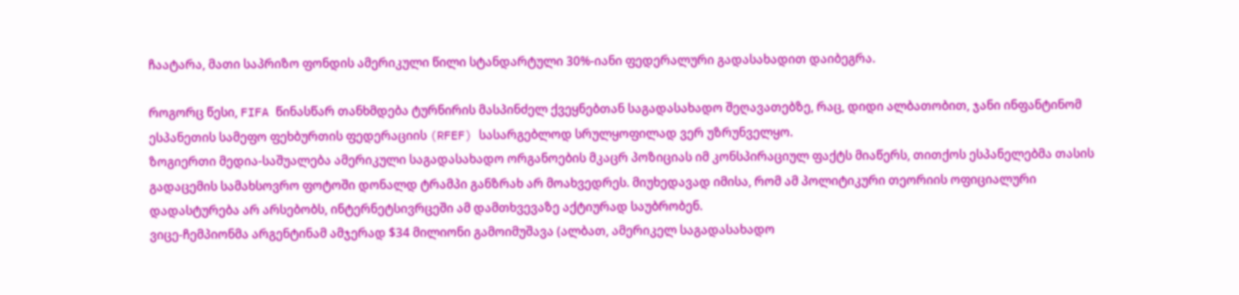ჩაატარა, მათი საპრიზო ფონდის ამერიკული წილი სტანდარტული 30%-იანი ფედერალური გადასახადით დაიბეგრა.

როგორც წესი, FIFA წინასწარ თანხმდება ტურნირის მასპინძელ ქვეყნებთან საგადასახადო შეღავათებზე, რაც, დიდი ალბათობით, ჯანი ინფანტინომ ესპანეთის სამეფო ფეხბურთის ფედერაციის (RFEF) სასარგებლოდ სრულყოფილად ვერ უზრუნველყო.
ზოგიერთი მედია-საშუალება ამერიკული საგადასახადო ორგანოების მკაცრ პოზიციას იმ კონსპირაციულ ფაქტს მიაწერს, თითქოს ესპანელებმა თასის გადაცემის სამახსოვრო ფოტოში დონალდ ტრამპი განზრახ არ მოახვედრეს. მიუხედავად იმისა, რომ ამ პოლიტიკური თეორიის ოფიციალური დადასტურება არ არსებობს, ინტერნეტსივრცეში ამ დამთხვევაზე აქტიურად საუბრობენ.
ვიცე-ჩემპიონმა არგენტინამ ამჯერად $34 მილიონი გამოიმუშავა (ალბათ, ამერიკელ საგადასახადო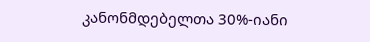კანონმდებელთა 30%-იანი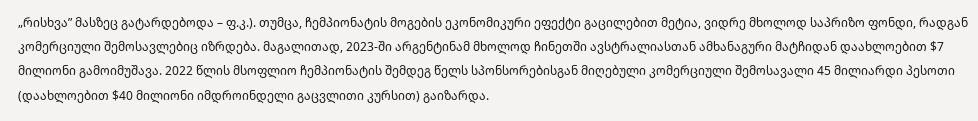„რისხვა” მასზეც გატარდებოდა – ფ.კ.). თუმცა, ჩემპიონატის მოგების ეკონომიკური ეფექტი გაცილებით მეტია, ვიდრე მხოლოდ საპრიზო ფონდი, რადგან კომერციული შემოსავლებიც იზრდება. მაგალითად, 2023-ში არგენტინამ მხოლოდ ჩინეთში ავსტრალიასთან ამხანაგური მატჩიდან დაახლოებით $7 მილიონი გამოიმუშავა. 2022 წლის მსოფლიო ჩემპიონატის შემდეგ წელს სპონსორებისგან მიღებული კომერციული შემოსავალი 45 მილიარდი პესოთი (დაახლოებით $40 მილიონი იმდროინდელი გაცვლითი კურსით) გაიზარდა.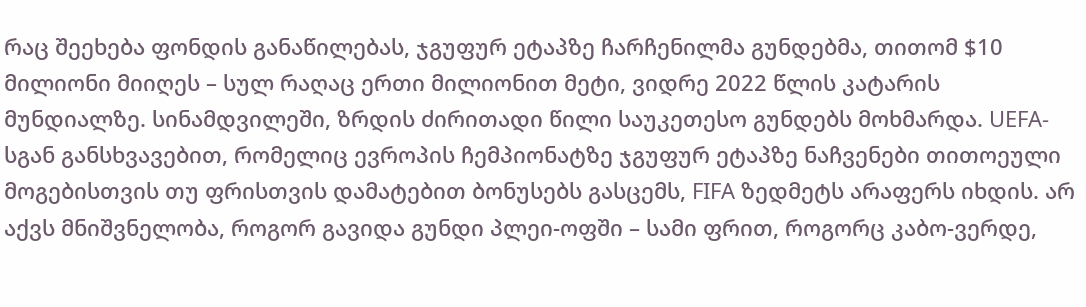რაც შეეხება ფონდის განაწილებას, ჯგუფურ ეტაპზე ჩარჩენილმა გუნდებმა, თითომ $10 მილიონი მიიღეს – სულ რაღაც ერთი მილიონით მეტი, ვიდრე 2022 წლის კატარის მუნდიალზე. სინამდვილეში, ზრდის ძირითადი წილი საუკეთესო გუნდებს მოხმარდა. UEFA-სგან განსხვავებით, რომელიც ევროპის ჩემპიონატზე ჯგუფურ ეტაპზე ნაჩვენები თითოეული მოგებისთვის თუ ფრისთვის დამატებით ბონუსებს გასცემს, FIFA ზედმეტს არაფერს იხდის. არ აქვს მნიშვნელობა, როგორ გავიდა გუნდი პლეი-ოფში – სამი ფრით, როგორც კაბო-ვერდე,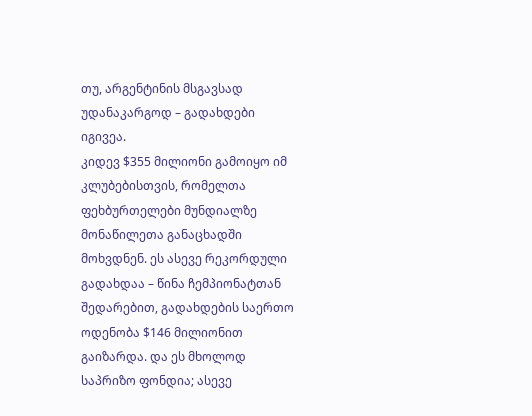თუ, არგენტინის მსგავსად უდანაკარგოდ – გადახდები იგივეა.
კიდევ $355 მილიონი გამოიყო იმ კლუბებისთვის, რომელთა ფეხბურთელები მუნდიალზე მონაწილეთა განაცხადში მოხვდნენ. ეს ასევე რეკორდული გადახდაა – წინა ჩემპიონატთან შედარებით, გადახდების საერთო ოდენობა $146 მილიონით გაიზარდა. და ეს მხოლოდ საპრიზო ფონდია; ასევე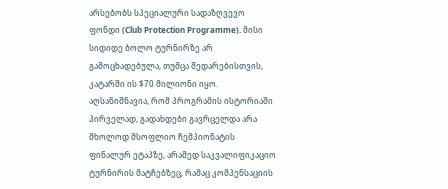არსებობს სპეციალური სადაზღვევო ფონდი (Club Protection Programme). მისი სიდიდე ბოლო ტურნირზე არ გამოცხადებულა, თუმცა შედარებისთვის, კატარში ის $70 მილიონი იყო.
აღსანიშნავია, რომ პროგრამის ისტორიაში პირველად, გადახდები გავრცელდა არა მხოლოდ მსოფლიო ჩემპიონატის ფინალურ ეტაპზე, არამედ საკვალიფიკაციო ტურნირის მატჩებზეც, რამაც კომპენსაციის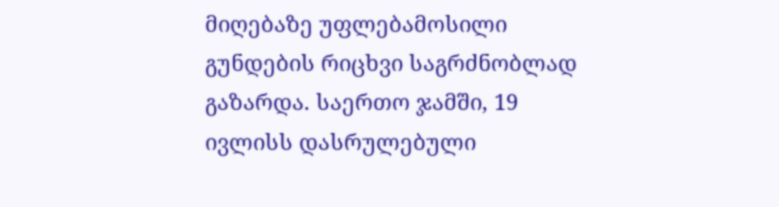მიღებაზე უფლებამოსილი გუნდების რიცხვი საგრძნობლად გაზარდა. საერთო ჯამში, 19 ივლისს დასრულებული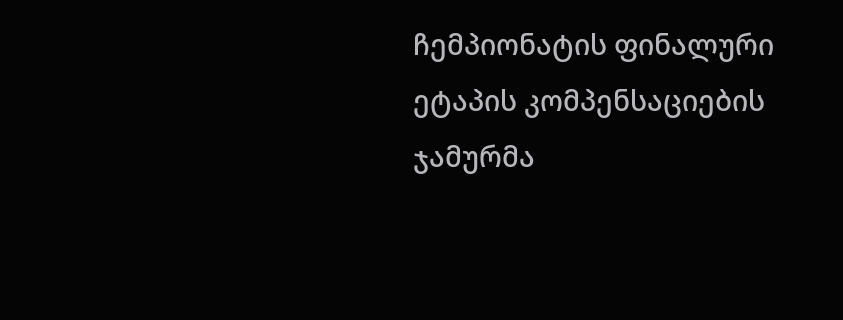ჩემპიონატის ფინალური ეტაპის კომპენსაციების ჯამურმა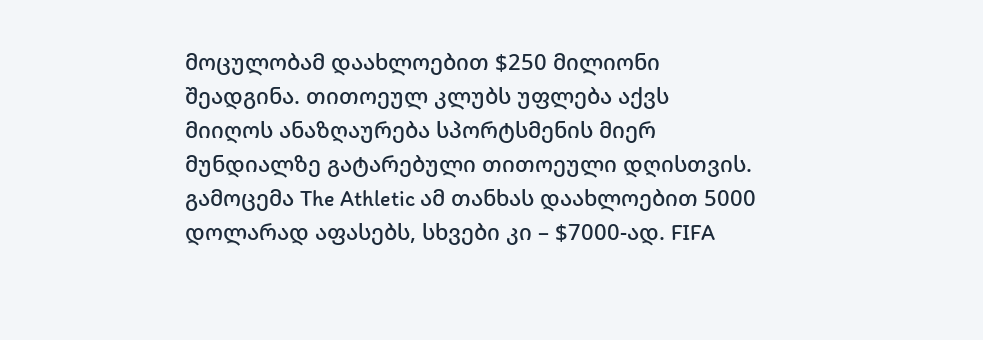მოცულობამ დაახლოებით $250 მილიონი შეადგინა. თითოეულ კლუბს უფლება აქვს მიიღოს ანაზღაურება სპორტსმენის მიერ მუნდიალზე გატარებული თითოეული დღისთვის. გამოცემა The Athletic ამ თანხას დაახლოებით 5000 დოლარად აფასებს, სხვები კი – $7000-ად. FIFA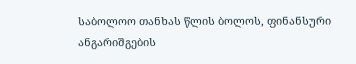საბოლოო თანხას წლის ბოლოს, ფინანსური ანგარიშგების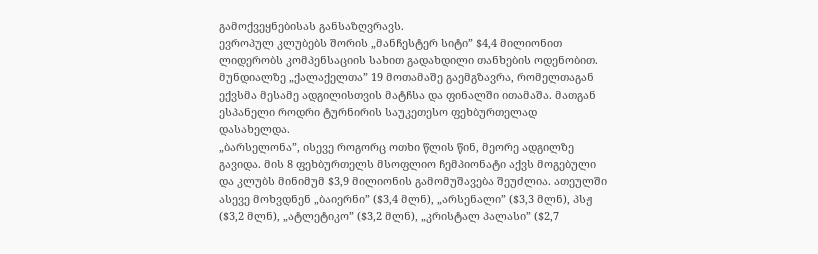გამოქვეყნებისას განსაზღვრავს.
ევროპულ კლუბებს შორის „მანჩესტერ სიტი” $4,4 მილიონით ლიდერობს კომპენსაციის სახით გადახდილი თანხების ოდენობით. მუნდიალზე „ქალაქელთა” 19 მოთამაშე გაემგზავრა, რომელთაგან ექვსმა მესამე ადგილისთვის მატჩსა და ფინალში ითამაშა. მათგან ესპანელი როდრი ტურნირის საუკეთესო ფეხბურთელად დასახელდა.
„ბარსელონა”, ისევე როგორც ოთხი წლის წინ, მეორე ადგილზე გავიდა. მის 8 ფეხბურთელს მსოფლიო ჩემპიონატი აქვს მოგებული და კლუბს მინიმუმ $3,9 მილიონის გამომუშავება შეუძლია. ათეულში ასევე მოხვდნენ „ბაიერნი” ($3,4 მლნ), „არსენალი” ($3,3 მლნ), პსჟ ($3,2 მლნ), „ატლეტიკო” ($3,2 მლნ), „კრისტალ პალასი” ($2,7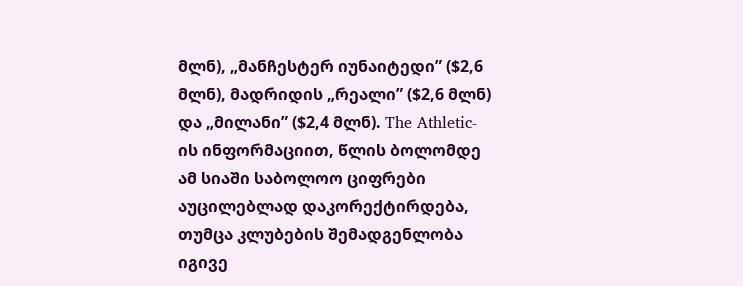მლნ), „მანჩესტერ იუნაიტედი” ($2,6 მლნ), მადრიდის „რეალი” ($2,6 მლნ) და „მილანი” ($2,4 მლნ). The Athletic-ის ინფორმაციით, წლის ბოლომდე ამ სიაში საბოლოო ციფრები აუცილებლად დაკორექტირდება, თუმცა კლუბების შემადგენლობა იგივე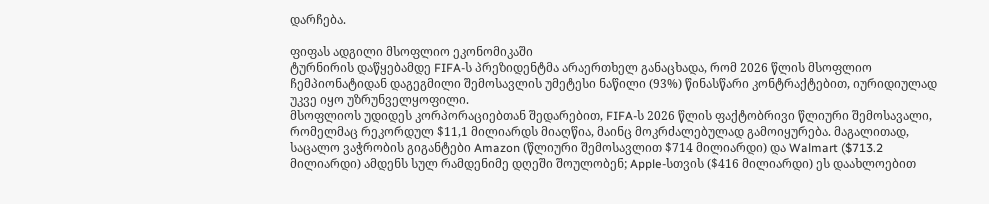დარჩება.

ფიფას ადგილი მსოფლიო ეკონომიკაში
ტურნირის დაწყებამდე FIFA-ს პრეზიდენტმა არაერთხელ განაცხადა, რომ 2026 წლის მსოფლიო ჩემპიონატიდან დაგეგმილი შემოსავლის უმეტესი ნაწილი (93%) წინასწარი კონტრაქტებით, იურიდიულად უკვე იყო უზრუნველყოფილი.
მსოფლიოს უდიდეს კორპორაციებთან შედარებით, FIFA-ს 2026 წლის ფაქტობრივი წლიური შემოსავალი, რომელმაც რეკორდულ $11,1 მილიარდს მიაღწია, მაინც მოკრძალებულად გამოიყურება. მაგალითად, საცალო ვაჭრობის გიგანტები Amazon (წლიური შემოსავლით $714 მილიარდი) და Walmart ($713.2 მილიარდი) ამდენს სულ რამდენიმე დღეში შოულობენ; Apple-სთვის ($416 მილიარდი) ეს დაახლოებით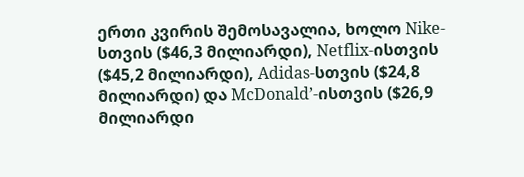ერთი კვირის შემოსავალია, ხოლო Nike-სთვის ($46,3 მილიარდი), Netflix-ისთვის ($45,2 მილიარდი), Adidas-სთვის ($24,8 მილიარდი) და McDonald’-ისთვის ($26,9 მილიარდი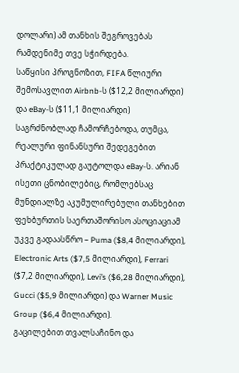დოლარი) ამ თანხის შეგროვებას რამდენიმე თვე სჭირდება.
საწყისი პროგნოზით, FIFA წლიური შემოსავლით Airbnb-ს ($12,2 მილიარდი) და eBay-ს ($11,1 მილიარდი) საგრძნობლად ჩამორჩებოდა, თუმცა, რეალური ფინანსური შედეგებით პრაქტიკულად გაუტოლდა eBay-ს. არიან ისეთი ცნობილებიც, რომლებსაც მუნდიალზე აკუმულირებული თანხებით ფეხბურთის საერთაშორისო ასოციაციამ უკვე გადაასწრო – Puma ($8,4 მილიარდი), Electronic Arts ($7,5 მილიარდი), Ferrari ($7,2 მილიარდი), Levi’s ($6,28 მილიარდი), Gucci ($5,9 მილიარდი) და Warner Music Group ($6,4 მილიარდი).
გაცილებით თვალსაჩინო და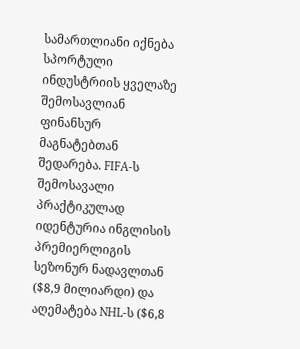სამართლიანი იქნება სპორტული ინდუსტრიის ყველაზე შემოსავლიან ფინანსურ მაგნატებთან შედარება. FIFA-ს შემოსავალი პრაქტიკულად იდენტურია ინგლისის პრემიერლიგის სეზონურ ნადავლთან ($8,9 მილიარდი) და აღემატება NHL-ს ($6,8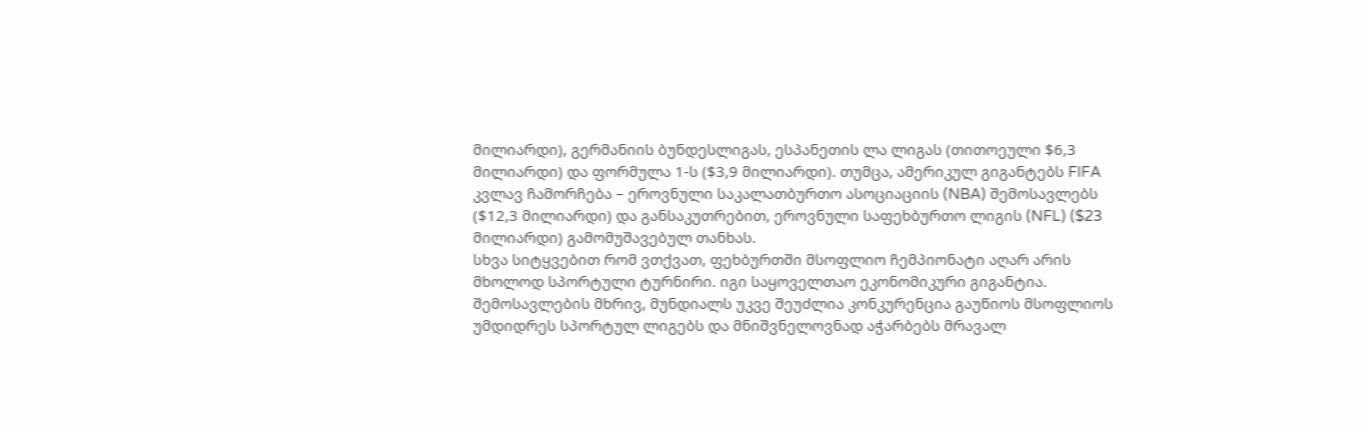მილიარდი), გერმანიის ბუნდესლიგას, ესპანეთის ლა ლიგას (თითოეული $6,3 მილიარდი) და ფორმულა 1-ს ($3,9 მილიარდი). თუმცა, ამერიკულ გიგანტებს FIFA კვლავ ჩამორჩება – ეროვნული საკალათბურთო ასოციაციის (NBA) შემოსავლებს ($12,3 მილიარდი) და განსაკუთრებით, ეროვნული საფეხბურთო ლიგის (NFL) ($23 მილიარდი) გამომუშავებულ თანხას.
სხვა სიტყვებით რომ ვთქვათ, ფეხბურთში მსოფლიო ჩემპიონატი აღარ არის მხოლოდ სპორტული ტურნირი. იგი საყოველთაო ეკონომიკური გიგანტია. შემოსავლების მხრივ, მუნდიალს უკვე შეუძლია კონკურენცია გაუწიოს მსოფლიოს უმდიდრეს სპორტულ ლიგებს და მნიშვნელოვნად აჭარბებს მრავალ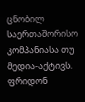ცნობილ საერთაშორისო კომპანიასა თუ მედია-აქტივს.
ფრიდონ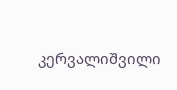კერვალიშვილი